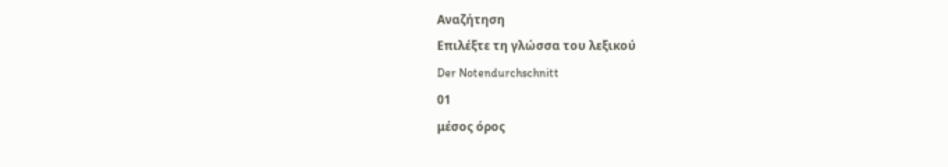Αναζήτηση
Επιλέξτε τη γλώσσα του λεξικού
Der Notendurchschnitt
01
μέσος όρος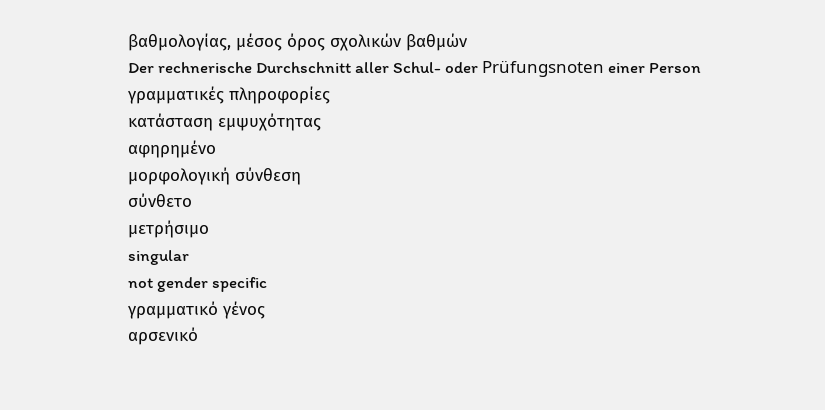βαθμολογίας, μέσος όρος σχολικών βαθμών
Der rechnerische Durchschnitt aller Schul- oder Prüfungsnoten einer Person
γραμματικές πληροφορίες
κατάσταση εμψυχότητας
αφηρημένο
μορφολογική σύνθεση
σύνθετο
μετρήσιμο
singular
not gender specific
γραμματικό γένος
αρσενικό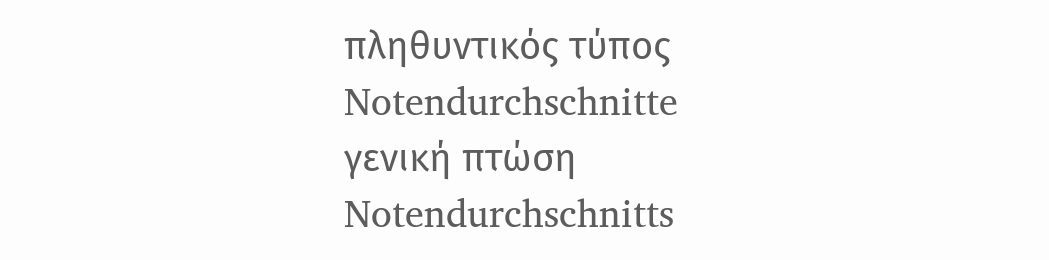πληθυντικός τύπος
Notendurchschnitte
γενική πτώση
Notendurchschnitts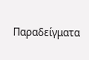Παραδείγματα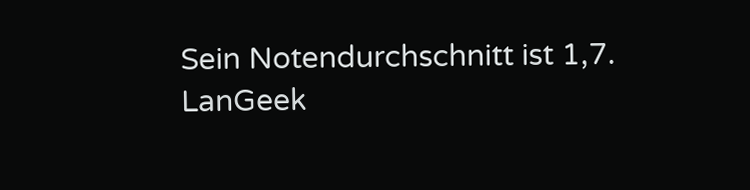Sein Notendurchschnitt ist 1,7.
LanGeek